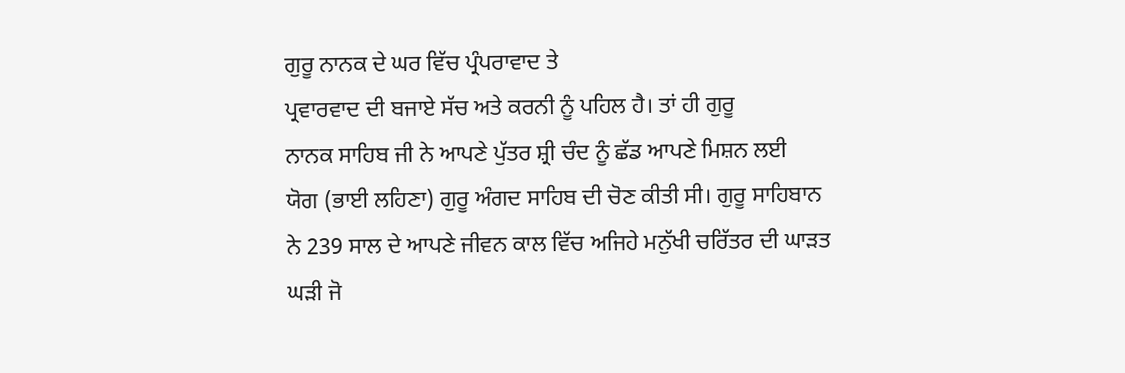ਗੁਰੂ ਨਾਨਕ ਦੇ ਘਰ ਵਿੱਚ ਪ੍ਰੰਪਰਾਵਾਦ ਤੇ
ਪ੍ਰਵਾਰਵਾਦ ਦੀ ਬਜਾਏ ਸੱਚ ਅਤੇ ਕਰਨੀ ਨੂੰ ਪਹਿਲ ਹੈ। ਤਾਂ ਹੀ ਗੁਰੂ
ਨਾਨਕ ਸਾਹਿਬ ਜੀ ਨੇ ਆਪਣੇ ਪੁੱਤਰ ਸ਼੍ਰੀ ਚੰਦ ਨੂੰ ਛੱਡ ਆਪਣੇ ਮਿਸ਼ਨ ਲਈ
ਯੋਗ (ਭਾਈ ਲਹਿਣਾ) ਗੁਰੂ ਅੰਗਦ ਸਾਹਿਬ ਦੀ ਚੋਣ ਕੀਤੀ ਸੀ। ਗੁਰੂ ਸਾਹਿਬਾਨ
ਨੇ 239 ਸਾਲ ਦੇ ਆਪਣੇ ਜੀਵਨ ਕਾਲ ਵਿੱਚ ਅਜਿਹੇ ਮਨੁੱਖੀ ਚਰਿੱਤਰ ਦੀ ਘਾੜਤ
ਘੜੀ ਜੋ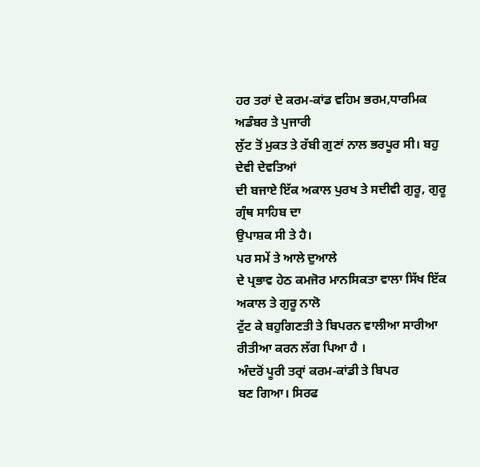ਹਰ ਤਰਾਂ ਦੇ ਕਰਮ-ਕਾਂਡ ਵਹਿਮ ਭਰਮ,ਧਾਰਮਿਕ ਅਡੰਬਰ ਤੇ ਪੁਜਾਰੀ
ਲੁੱਟ ਤੋਂ ਮੁਕਤ ਤੇ ਰੱਬੀ ਗੁਣਾਂ ਨਾਲ ਭਰਪੂਰ ਸੀ। ਬਹੁ ਦੇਵੀ ਦੇਵਤਿਆਂ
ਦੀ ਬਜਾਏ ਇੱਕ ਅਕਾਲ ਪੁਰਖ ਤੇ ਸਦੀਵੀ ਗੁਰੂ, ਗੁਰੂ ਗ੍ਰੰਥ ਸਾਹਿਬ ਦਾ
ਉਪਾਸ਼ਕ ਸੀ ਤੇ ਹੈ।
ਪਰ ਸਮੇਂ ਤੇ ਆਲੇ ਦੁਆਲੇ
ਦੇ ਪ੍ਰਭਾਵ ਹੇਠ ਕਮਜੋਰ ਮਾਨਸਿਕਤਾ ਵਾਲਾ ਸਿੱਖ ਇੱਕ ਅਕਾਲ ਤੇ ਗੁਰੂ ਨਾਲੋ
ਟੁੱਟ ਕੇ ਬਹੁਗਿਣਤੀ ਤੇ ਬਿਪਰਨ ਵਾਲੀਆ ਸਾਰੀਆ ਰੀਤੀਆ ਕਰਨ ਲੱਗ ਪਿਆ ਹੈ ।
ਅੰਦਰੋਂ ਪੂਰੀ ਤਰ੍ਰਾਂ ਕਰਮ-ਕਾਂਡੀ ਤੇ ਬਿਪਰ
ਬਣ ਗਿਆ। ਸਿਰਫ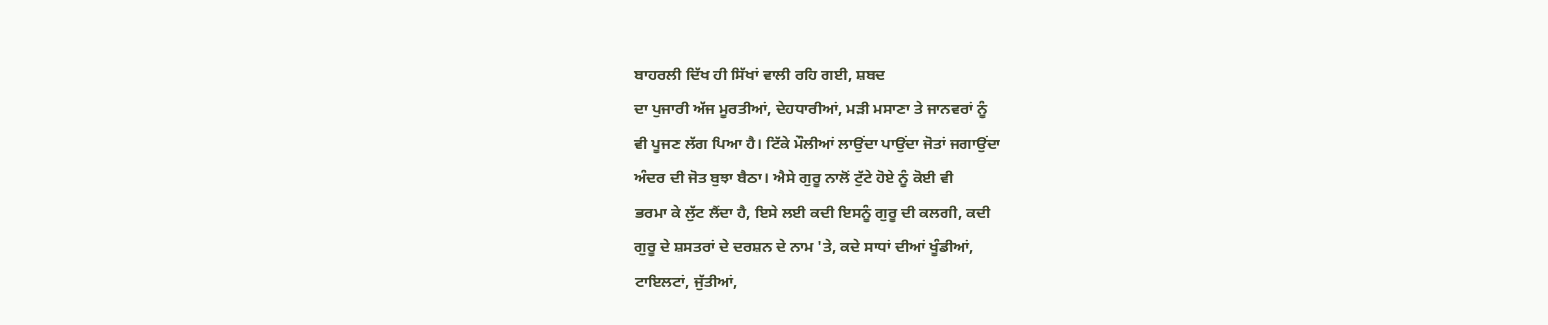ਬਾਹਰਲੀ ਦਿੱਖ ਹੀ ਸਿੱਖਾਂ ਵਾਲੀ ਰਹਿ ਗਈ, ਸ਼ਬਦ
ਦਾ ਪੁਜਾਰੀ ਅੱਜ ਮੂਰਤੀਆਂ, ਦੇਹਧਾਰੀਆਂ, ਮੜੀ ਮਸਾਣਾ ਤੇ ਜਾਨਵਰਾਂ ਨੂੰ
ਵੀ ਪੂਜਣ ਲੱਗ ਪਿਆ ਹੈ। ਟਿੱਕੇ ਮੌਲੀਆਂ ਲਾਉਂਦਾ ਪਾਉਂਦਾ ਜੋਤਾਂ ਜਗਾਉਂਦਾ
ਅੰਦਰ ਦੀ ਜੋਤ ਬੁਝਾ ਬੈਠਾ। ਐਸੇ ਗੁਰੂ ਨਾਲੋਂ ਟੁੱਟੇ ਹੋਏ ਨੂੰ ਕੋਈ ਵੀ
ਭਰਮਾ ਕੇ ਲੁੱਟ ਲੈਂਦਾ ਹੈ, ਇਸੇ ਲਈ ਕਦੀ ਇਸਨੂੰ ਗੁਰੂ ਦੀ ਕਲਗੀ, ਕਦੀ
ਗੁਰੂ ਦੇ ਸ਼ਸਤਰਾਂ ਦੇ ਦਰਸ਼ਨ ਦੇ ਨਾਮ 'ਤੇ, ਕਦੇ ਸਾਧਾਂ ਦੀਆਂ ਖੂੰਡੀਆਂ,
ਟਾਇਲਟਾਂ, ਜੁੱਤੀਆਂ,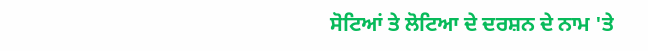ਸੋਟਿਆਂ ਤੇ ਲੋਟਿਆ ਦੇ ਦਰਸ਼ਨ ਦੇ ਨਾਮ 'ਤੇ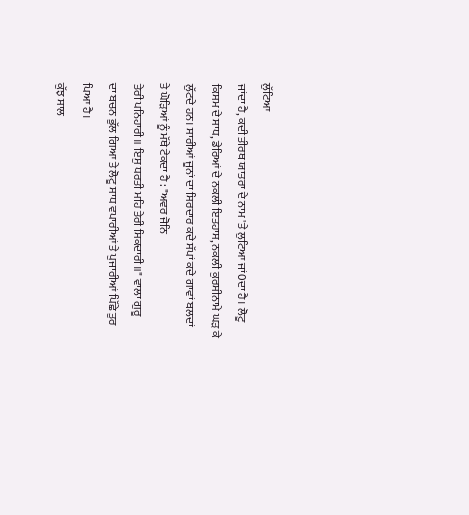ਲੁੱਟਿਆ
ਜਾਂਦਾ ਹੈ, ਕਦੀ ਤੀਰਥ ਯਾਤਰਾ ਦੇ ਨਾਮ 'ਤੇ ਲੁਟਿਆ ਜਾਂ0ਦਾ ਹੈ। ਲੋਟੂ
ਕਿਸਮ ਦੇ ਸਾਧ, ਡੇਰਿਆਂ ਦੇ ਨਕਲੀ ਇਤਹਾਸ, ਨਕਲੀ ਕੁਰਸੀਨਾਮੇ ਘੜ ਕੇ
ਲੁੱਟਦੇ ਹਨ। ਸਾਰੀਆਂ ਜੂਨਾਂ ਦਾ ਸਿਰਦਾਰ ਕਦੇ ਸੱਪਾਂ ਕਦੇ ਗਾਵਾਂ ਬਲਦਾਂ
ਤੇ ਘੋੜਿਆਂ ਨੂੰ ਮੱਥੇ ਟੇਕਦਾ ਹੈ : "ਅਵਰ ਜੋਨਿ
ਤੇਰੀ ਪਨਿਹਾਰੀ॥ ਇਸੁ ਧਰਤੀ ਮਹਿ ਤੇਰੀ ਸਿਕਦਾਰੀ॥" ਵਾਲਾ ਗੁਰੂ
ਦਾ ਬਚਨ ਭੁੱਲ ਗਿਆ ਤੇ ਲੋਟੂ ਸਾਧ ਵਪਾਰੀਆਂ ਤੇ ਪੁਜਾਰੀਆਂ ਪਿੱਛੇ ਤੁਰ
ਪਿਆ ਹੈ।
ਕੁੱਝ ਸਾਲ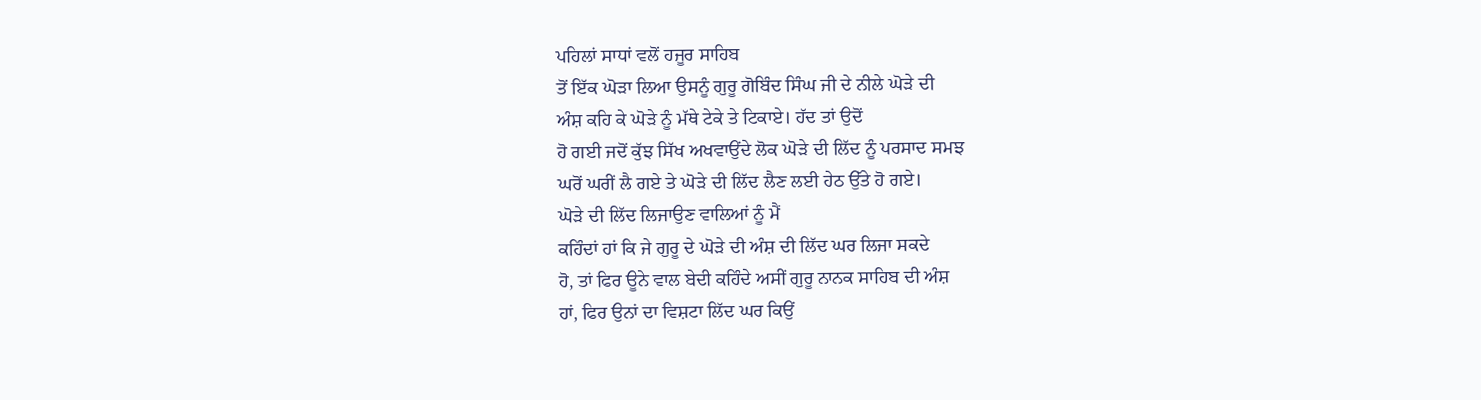ਪਹਿਲਾਂ ਸਾਧਾਂ ਵਲੋਂ ਹਜੂਰ ਸਾਹਿਬ
ਤੋਂ ਇੱਕ ਘੋੜਾ ਲਿਆ ਉਸਨੂੰ ਗੁਰੂ ਗੋਬਿੰਦ ਸਿੰਘ ਜੀ ਦੇ ਨੀਲੇ ਘੋੜੇ ਦੀ
ਅੰਸ਼ ਕਹਿ ਕੇ ਘੋੜੇ ਨੂੰ ਮੱਥੇ ਟੇਕੇ ਤੇ ਟਿਕਾਏ। ਹੱਦ ਤਾਂ ਉਦੋਂ
ਹੋ ਗਈ ਜਦੋਂ ਕੁੱਝ ਸਿੱਖ ਅਖਵਾਉਂਦੇ ਲੋਕ ਘੋੜੇ ਦੀ ਲਿੱਦ ਨੂੰ ਪਰਸਾਦ ਸਮਝ
ਘਰੋਂ ਘਰੀਂ ਲੈ ਗਏ ਤੇ ਘੋੜੇ ਦੀ ਲਿੱਦ ਲੈਣ ਲਈ ਹੇਠ ਉੱਤੇ ਹੋ ਗਏ।
ਘੋੜੇ ਦੀ ਲਿੱਦ ਲਿਜਾਉਣ ਵਾਲਿਆਂ ਨੂੰ ਮੈਂ
ਕਹਿੰਦਾਂ ਹਾਂ ਕਿ ਜੇ ਗੁਰੂ ਦੇ ਘੋੜੇ ਦੀ ਅੰਸ਼ ਦੀ ਲਿੱਦ ਘਰ ਲਿਜਾ ਸਕਦੇ
ਹੋ, ਤਾਂ ਫਿਰ ਊਨੇ ਵਾਲ ਬੇਦੀ ਕਹਿੰਦੇ ਅਸੀਂ ਗੁਰੂ ਨਾਨਕ ਸਾਹਿਬ ਦੀ ਅੰਸ਼
ਹਾਂ, ਫਿਰ ਉਨਾਂ ਦਾ ਵਿਸ਼ਟਾ ਲਿੱਦ ਘਰ ਕਿਉਂ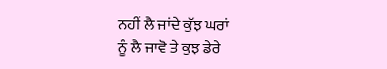ਨਹੀਂ ਲੈ ਜਾਂਦੇ ਕੁੱਝ ਘਰਾਂ
ਨੂੰ ਲੈ ਜਾਵੋ ਤੇ ਕੁਝ ਡੇਰੇ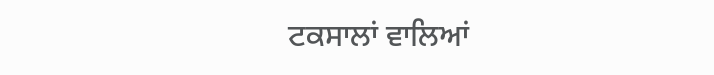ਟਕਸਾਲਾਂ ਵਾਲਿਆਂ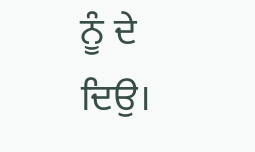ਨੂੰ ਦੇ ਦਿਉ।